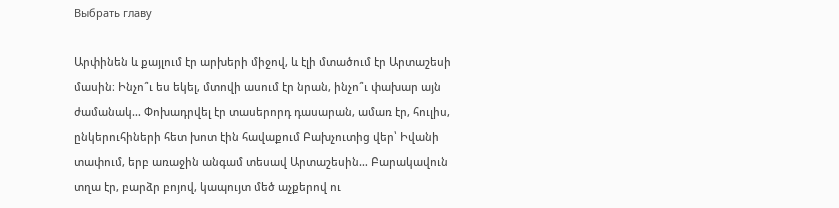Выбрать главу

Արփինեն և քայլում էր արխերի միջով, և էլի մտածում էր Արտաշեսի մասին։ Ինչո՞ւ ես եկել, մտովի ասում էր նրան, ինչո՞ւ փախար այն ժամանակ… Փոխադրվել էր տասերորդ դասարան, ամառ էր, հուլիս, ընկերուհիների հետ խոտ էին հավաքում Բախչուտից վեր՝ Իվանի տափում, երբ առաջին անգամ տեսավ Արտաշեսին… Բարակավուն տղա էր, բարձր բոյով, կապույտ մեծ աչքերով ու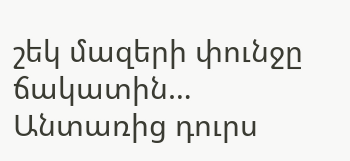շեկ մազերի փունջը ճակատին… Անտառից դուրս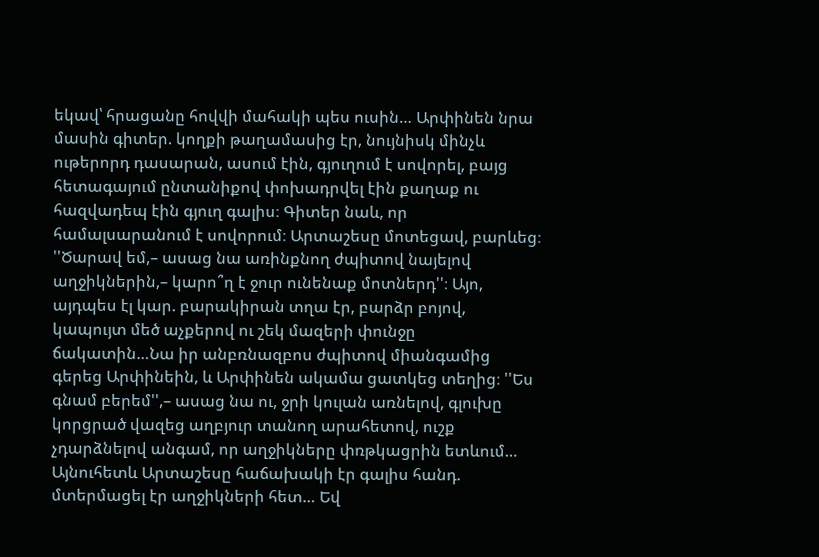եկավ՝ հրացանը հովվի մահակի պես ուսին… Արփինեն նրա մասին գիտեր. կողքի թաղամասից էր, նույնիսկ մինչև ութերորդ դասարան, ասում էին, գյուղում է սովորել, բայց հետագայում ընտանիքով փոխադրվել էին քաղաք ու հազվադեպ էին գյուղ գալիս։ Գիտեր նաև, որ համալսարանում է սովորում։ Արտաշեսը մոտեցավ, բարևեց։ ''Ծարավ եմ,– ասաց նա առինքնող ժպիտով նայելով աղջիկներին,– կարո՞ղ է ջուր ունենաք մոտներդ''։ Այո, այդպես էլ կար. բարակիրան տղա էր, բարձր բոյով, կապույտ մեծ աչքերով ու շեկ մազերի փունջը ճակատին…Նա իր անբռնազբոս ժպիտով միանգամից գերեց Արփինեին, և Արփինեն ակամա ցատկեց տեղից։ ''Ես գնամ բերեմ'',– ասաց նա ու, ջրի կուլան առնելով, գլուխը կորցրած վազեց աղբյուր տանող արահետով, ուշք չդարձնելով անգամ, որ աղջիկները փռթկացրին ետևում… Այնուհետև Արտաշեսը հաճախակի էր գալիս հանդ. մտերմացել էր աղջիկների հետ… Եվ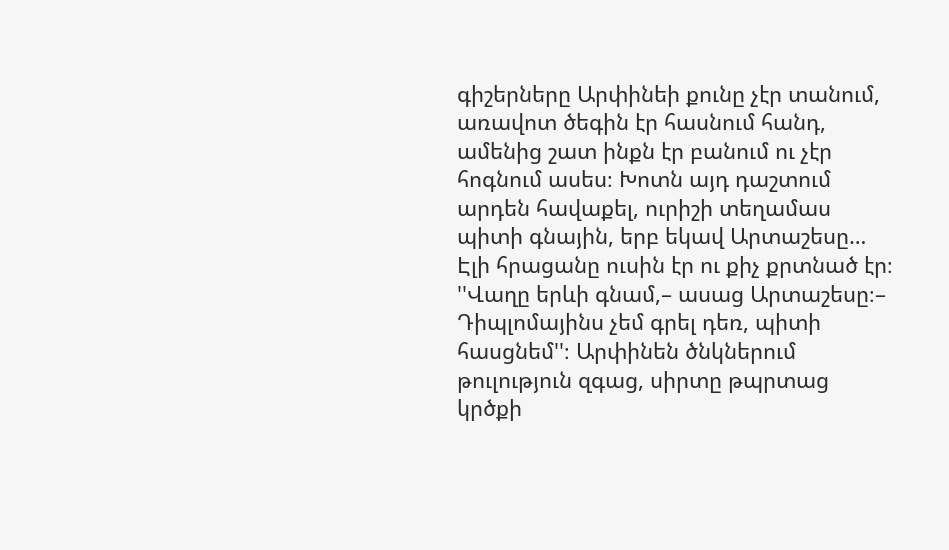գիշերները Արփինեի քունը չէր տանում, առավոտ ծեգին էր հասնում հանդ, ամենից շատ ինքն էր բանում ու չէր հոգնում ասես։ Խոտն այդ դաշտում արդեն հավաքել, ուրիշի տեղամաս պիտի գնային, երբ եկավ Արտաշեսը… Էլի հրացանը ուսին էր ու քիչ քրտնած էր։ ''Վաղը երևի գնամ,– ասաց Արտաշեսը։– Դիպլոմայինս չեմ գրել դեռ, պիտի հասցնեմ''։ Արփինեն ծնկներում թուլություն զգաց, սիրտը թպրտաց կրծքի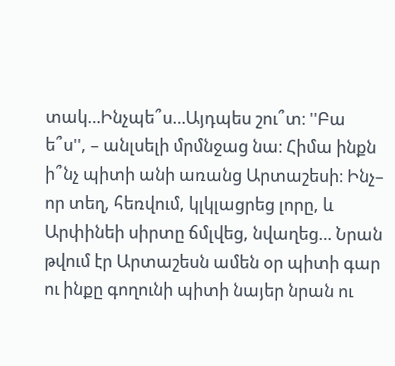տակ…Ինչպե՞ս…Այդպես շու՞տ։ ''Բա ե՞ս'', – անլսելի մրմնջաց նա։ Հիմա ինքն ի՞նչ պիտի անի առանց Արտաշեսի։ Ինչ– որ տեղ, հեռվում, կլկլացրեց լորը, և Արփինեի սիրտը ճմլվեց, նվաղեց… Նրան թվում էր Արտաշեսն ամեն օր պիտի գար ու ինքը գողունի պիտի նայեր նրան ու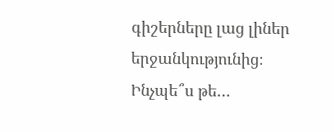գիշերները լաց լիներ երջանկությունից։ Ինչպե՞ս թե…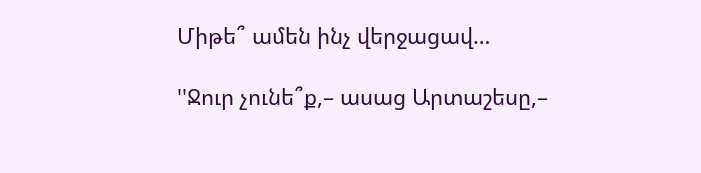Միթե՞ ամեն ինչ վերջացավ…

''Ջուր չունե՞ք,– ասաց Արտաշեսը,–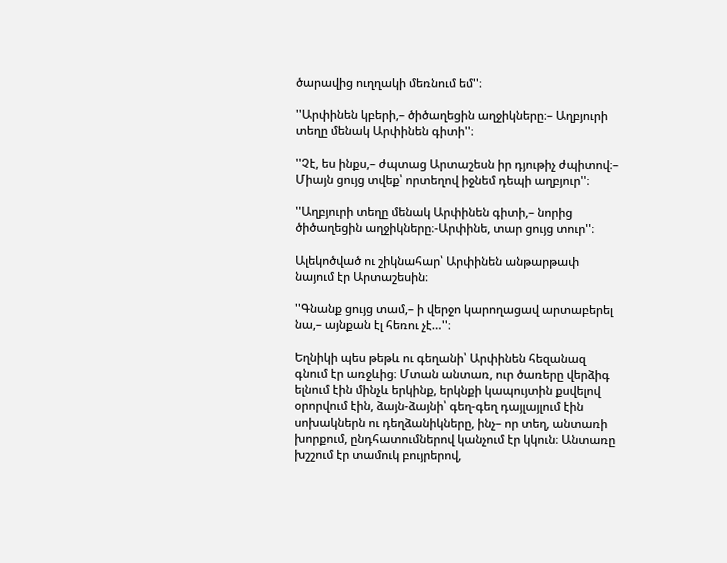ծարավից ուղղակի մեռնում եմ''։

''Արփինեն կբերի,– ծիծաղեցին աղջիկները։– Աղբյուրի տեղը մենակ Արփինեն գիտի''։

''Չէ, ես ինքս,– ժպտաց Արտաշեսն իր դյութիչ ժպիտով։– Միայն ցույց տվեք՝ որտեղով իջնեմ դեպի աղբյուր''։

''Աղբյուրի տեղը մենակ Արփինեն գիտի,– նորից ծիծաղեցին աղջիկները։-Արփինե, տար ցույց տուր''։

Ալեկոծված ու շիկնահար՝ Արփինեն անթարթափ նայում էր Արտաշեսին։

''Գնանք ցույց տամ,– ի վերջո կարողացավ արտաբերել նա,– այնքան էլ հեռու չէ…''։

Եղնիկի պես թեթև ու գեղանի՝ Արփինեն հեզանազ գնում էր առջևից։ Մտան անտառ, ուր ծառերը վերձիգ ելնում էին մինչև երկինք, երկնքի կապույտին քսվելով օրորվում էին, ձայն-ձայնի՝ գեղ-գեղ դայլայլում էին սոխակներն ու դեղձանիկները, ինչ– որ տեղ, անտառի խորքում, ընդհատումներով կանչում էր կկուն։ Անտառը խշշում էր տամուկ բույրերով,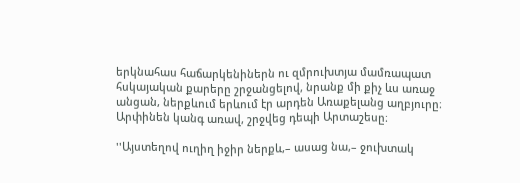երկնահաս հաճարկենիներն ու զմրուխտյա մամռապատ հսկայական քարերը շրջանցելով, նրանք մի քիչ ևս առաջ անցան, ներքևում երևում էր արդեն Առաքելանց աղբյուրը։ Արփինեն կանգ առավ, շրջվեց դեպի Արտաշեսը։

''Այստեղով ուղիղ իջիր ներքև,– ասաց նա,– ջուխտակ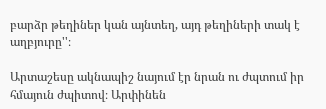բարձր թեղիներ կան այնտեղ, այդ թեղիների տակ է աղբյուրը''։

Արտաշեսը ակնապիշ նայում էր նրան ու ժպտում իր հմայուն ժպիտով։ Արփինեն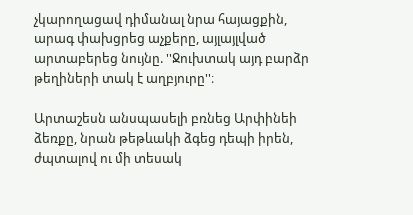չկարողացավ դիմանալ նրա հայացքին, արագ փախցրեց աչքերը, այլայլված արտաբերեց նույնը. ''Ջուխտակ այդ բարձր թեղիների տակ է աղբյուրը''։

Արտաշեսն անսպասելի բռնեց Արփինեի ձեռքը, նրան թեթևակի ձգեց դեպի իրեն, ժպտալով ու մի տեսակ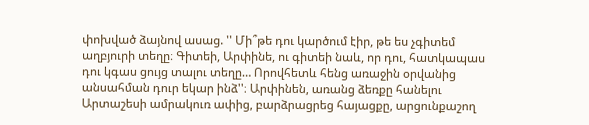փոխված ձայնով ասաց. '' Մի՞թե դու կարծում էիր, թե ես չգիտեմ աղբյուրի տեղը։ Գիտեի, Արփինե, ու գիտեի նաև, որ դու, հատկապաս դու կգաս ցույց տալու տեղը… Որովհետև հենց առաջին օրվանից անսահման դուր եկար ինձ''։ Արփինեն, առանց ձեռքը հանելու Արտաշեսի ամրակուռ ափից, բարձրացրեց հայացքը, արցունքաշող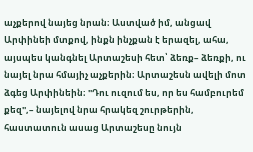աչքերով նայեց նրան։ Աստված իմ, անցավ Արփինեի մտքով, ինքն ինչքան է երազել, ահա, այսպես կանգնել Արտաշեսի հետ՝ ձեռք– ձեռքի, ու նայել նրա հմայիչ աչքերին։ Արտաշեսն ավելի մոտ ձգեց Արփինեին։ ''Դու ուզում ես, որ ես համբուրեմ քեզ'',– նայելով նրա հրակեզ շուրթերին, հաստատուն ասաց Արտաշեսը նույն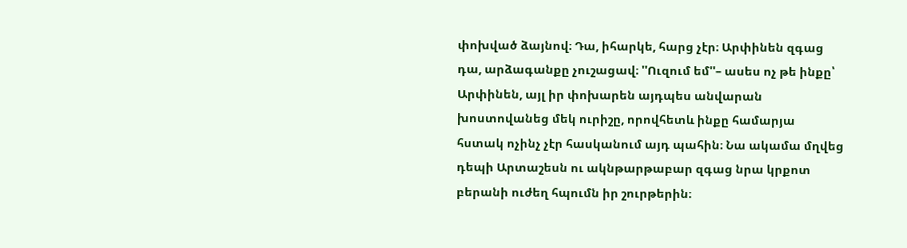փոխված ձայնով։ Դա, իհարկե, հարց չէր։ Արփինեն զգաց դա, արձագանքը չուշացավ։ ''Ուզում եմ''– ասես ոչ թե ինքը՝ Արփինեն, այլ իր փոխարեն այդպես անվարան խոստովանեց մեկ ուրիշը, որովհետև ինքը համարյա հստակ ոչինչ չէր հասկանում այդ պահին։ Նա ակամա մղվեց դեպի Արտաշեսն ու ակնթարթաբար զգաց նրա կրքոտ բերանի ուժեղ հպումն իր շուրթերին։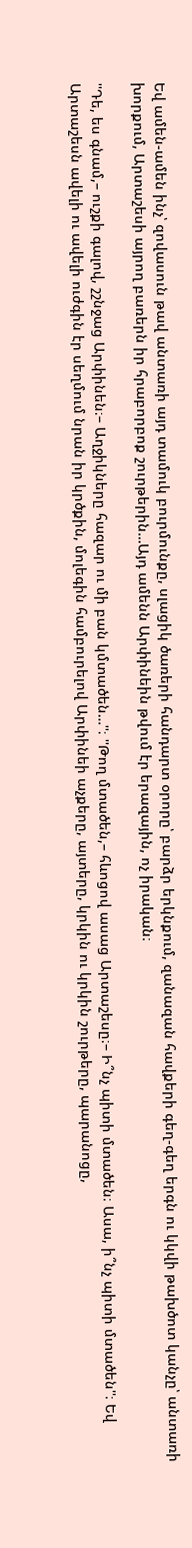Եվ ամեն-ամեն ինչ՝ զովասուն թավ անտառի այդ տամուկ բուրմունքը, սլացիկ ծառերի հանդարտ օրորը՝ բարձր երկնքում, զանազան հավքերի գեղ-գեղ երգն ու կկվի թախծոտ կանչը՝ անտառի խորքում, Արտաշեսի այրող բառերն իր հրաբորբոք շուրթերին…Այդ ամենն Արփինեին թվում էր երազային, ոչ իրական։

''Դե, ես գնամ,– ուշքի գալով, շշնջաց Արփինեն։– Աղջիկները հազար ու մի բան կմտածեն…''։ ''Թող մտածեն,– հևոցով ասաց Արտաշեսը։– Ի՞նչ պիտի մտածեն։ Ասա, ի՞նչ պիտի մտածեն''։ Եվ Արտաշեսն ավելի ու ավելի ուժգին էր սեղմում նրան իր կրծքին, մոլեգին համբուրելով Արփինեի աչքերը, այտերը, կրկին ու կրկին շուրթերը, պարանոցը,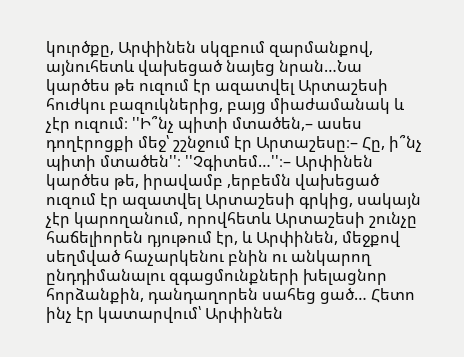կուրծքը, Արփինեն սկզբում զարմանքով, այնուհետև վախեցած նայեց նրան…Նա կարծես թե ուզում էր ազատվել Արտաշեսի հուժկու բազուկներից, բայց միաժամանակ և չէր ուզում։ ''Ի՞նչ պիտի մտածեն,– ասես դողէրոցքի մեջ՝ շշնջում էր Արտաշեսը։– Հը, ի՞նչ պիտի մտածեն''։ ''Չգիտեմ…''։– Արփինեն կարծես թե, իրավամբ ,երբեմն վախեցած ուզում էր ազատվել Արտաշեսի գրկից, սակայն չէր կարողանում, որովհետև Արտաշեսի շունչը հաճելիորեն դյութում էր, և Արփինեն, մեջքով սեղմված հաչարկենու բնին ու անկարող ընդդիմանալու զգացմունքների խելացնոր հորձանքին, դանդաղորեն սահեց ցած… Հետո ինչ էր կատարվում՝ Արփինեն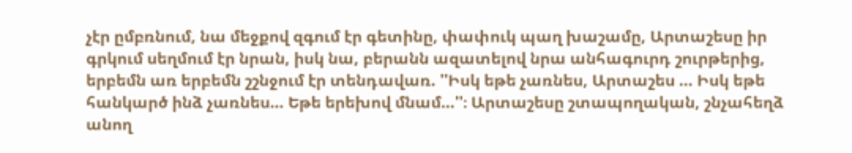չէր ըմբռնում, նա մեջքով զգում էր գետինը, փափուկ պաղ խաշամը, Արտաշեսը իր գրկում սեղմում էր նրան, իսկ նա, բերանն ազատելով նրա անհագուրդ շուրթերից, երբեմն առ երբեմն շշնջում էր տենդավառ. ''Իսկ եթե չառնես, Արտաշես … Իսկ եթե հանկարծ ինձ չառնես… Եթե երեխով մնամ…''։ Արտաշեսը շտապողական, շնչահեղձ անող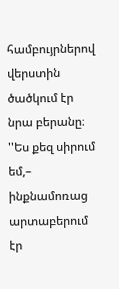համբույրներով վերստին ծածկում էր նրա բերանը։ ''Ես քեզ սիրում եմ,– ինքնամոռաց արտաբերում էր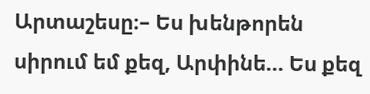Արտաշեսը։– Ես խենթորեն սիրում եմ քեզ, Արփինե… Ես քեզ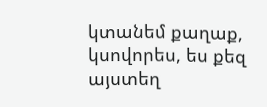կտանեմ քաղաք, կսովորես, ես քեզ այստեղ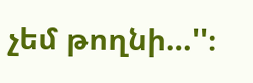չեմ թողնի…''։